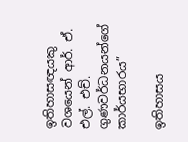ඉතිහාසඥයකු වශයෙන් ආර්. ඒ. එල්. එච්. ගුණවර්ධනයන්ගේ කාර්යභාරය”

ඉතිහාසය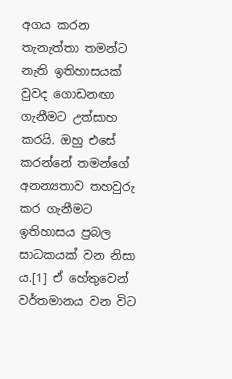අගය කරන තැනැත්තා තමන්ට නැති ඉතිහාසයක් වුවද ගොඩනඟා ගැනීමට උත්සාහ කරයි. ඔහු එසේ කරන්නේ තමන්ගේ අනන්‍යතාව තහවුරු කර ගැනීමට ඉතිහාසය ප්‍රබල සාධකයක් වන නිසා ය.[1] ඒ හේතුවෙන් වර්තමානය වන විට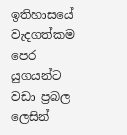ඉතිහාසයේ වැදගත්කම පෙර යුගයන්ට වඩා ප්‍රබල ලෙසින්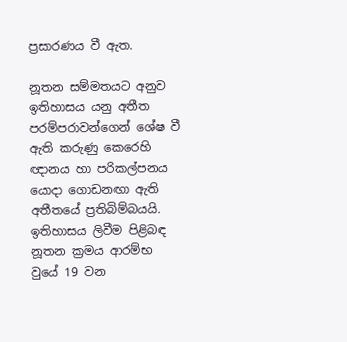ප්‍රසාරණය වී ඇත.

නූතන සම්මතයට අනුව ඉතිහාසය යනු අතීත පරම්පරාවන්ගෙන් ශේෂ වී ඇති කරුණු කෙරෙහි ඥානය හා පරිකල්පනය යොදා ගොඩනඟා ඇති අතීතයේ ප්‍රතිබිම්බයයි. ඉතිහාසය ලිවීම පිළිබඳ නූතන ක්‍රමය ආරම්භ වුයේ 19 වන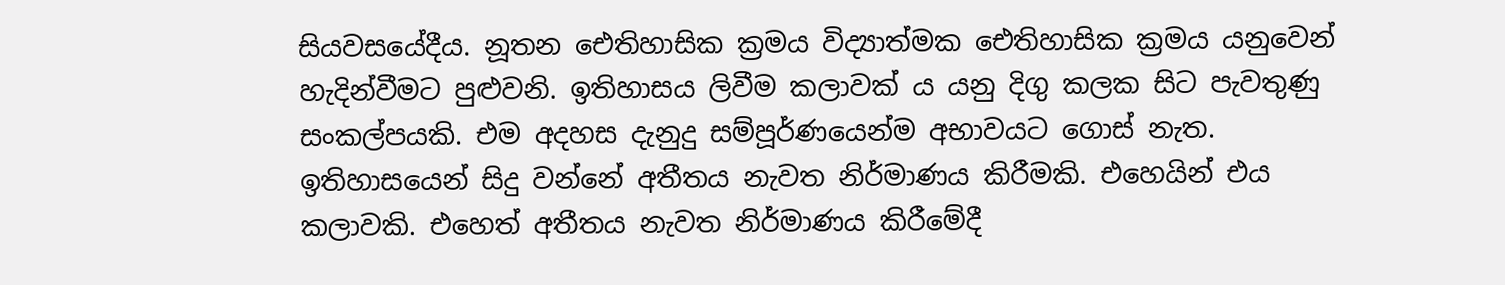සියවසයේදීය. නූතන ඓතිහාසික ක්‍රමය විද්‍යාත්මක ඓතිහාසික ක්‍රමය යනුවෙන් හැදින්වීමට පුළුවනි. ඉතිහාසය ලිවීම කලාවක් ය යනු දිගු කලක සිට පැවතුණු සංකල්පයකි. එම අදහස දැනුදු සම්පූර්ණයෙන්ම අභාවයට ගොස් නැත. ඉතිහාසයෙන් සිදු වන්නේ අතීතය නැවත නිර්මාණය කිරීමකි. එහෙයින් එය කලාවකි. එහෙත් අතීතය නැවත නිර්මාණය කිරීමේදී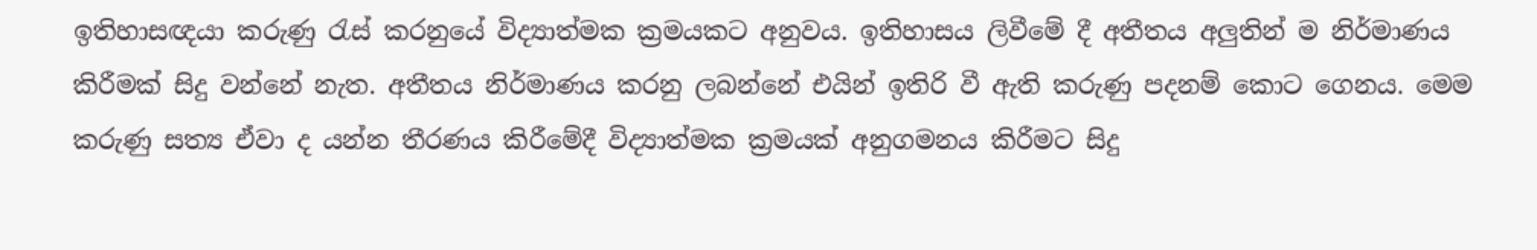ඉතිහාසඥයා කරුණු රැස් කරනුයේ විද්‍යාත්මක ක්‍රමයකට අනුවය. ඉතිහාසය ලිවීමේ දී අතීතය අලුතින් ම නිර්මාණය කිරීමක් සිදු වන්නේ නැත. අතීතය නිර්මාණය කරනු ලබන්නේ එයින් ඉතිරි වී ඇති කරුණු පදනම් කොට ගෙනය. මෙම කරුණු සත්‍ය ඒවා ද යන්න තීරණය කිරීමේදී විද්‍යාත්මක ක්‍රමයක් අනුගමනය කිරීමට සිදු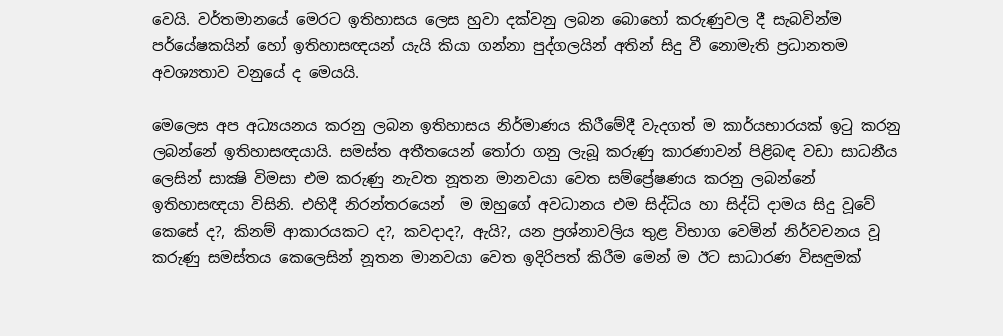වෙයි. වර්තමානයේ මෙරට ඉතිහාසය ලෙස හුවා දක්වනු ලබන බොහෝ කරුණුවල දී සැබවින්ම පර්යේෂකයින් හෝ ඉතිහාසඥයන් යැයි කියා ගන්නා පුද්ගලයින් අතින් සිදු වී නොමැති ප්‍රධානතම අවශ්‍යතාව වනුයේ ද මෙයයි.

මෙලෙස අප අධ්‍යයනය කරනු ලබන ඉතිහාසය නිර්මාණය කිරීමේදී වැදගත් ම කාර්යභාරයක් ඉටු කරනු ලබන්නේ ඉතිහාසඥයායි. සමස්ත අතීතයෙන් තෝරා ගනු ලැබූ කරුණු කාරණාවන් පිළිබඳ වඩා සාධනීය ලෙසින් සාක්‍ෂි විමසා එම කරුණු නැවත නූතන මානවයා වෙත සම්ප්‍රේෂණය කරනු ලබන්නේ ඉතිහාසඥයා විසිනි. එහිදී නිරන්තරයෙන්  ම ඔහුගේ අවධානය එම සිද්ධිය හා සිද්ධි දාමය සිදු වූවේ කෙසේ ද?, කිනම් ආකාරයකට ද?, කවදාද?, ඇයි?, යන ප්‍රශ්නාවලිය තුළ විභාග වෙමින් නිර්වචනය වූ කරුණු සමස්තය කෙලෙසින් නූතන මානවයා වෙත ඉදිරිපත් කිරීම මෙන් ම ඊට සාධාරණ විසඳුමක්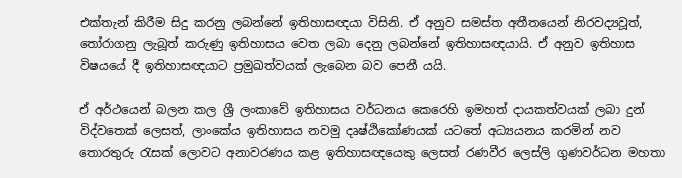එක්තැන් කිරීම සිදු කරනු ලබන්නේ ඉතිහාසඥයා විසිනි. ඒ අනුව සමස්ත අතීතයෙන් නිරවද්‍යවූත්, තෝරාගනු ලැබූත් කරුණු ඉතිහාසය වෙත ලබා දෙනු ලබන්නේ ඉතිහාසඥයායි. ඒ අනුව ඉතිහාස විෂයයේ දී ඉතිහාසඥයාට ප්‍රමුඛත්වයක් ලැබෙන බව පෙනී යයි.

ඒ අර්ථයෙන් බලන කල ශ්‍රී ලංකාවේ ඉතිහාසය වර්ධනය කෙරෙහි ඉමහත් දායකත්වයක් ලබා දුන් විද්වතෙක් ලෙසත්, ලාංකේය ඉතිහාසය නවමු දෘෂ්ඨිකෝණයක් යටතේ අධ්‍යයනය කරමින් නව තොරතුරු රැසක් ලොවට අනාවරණය කළ ඉතිහාසඥයෙකු ලෙසත් රණවීර ලෙස්ලි ගුණවර්ධන මහතා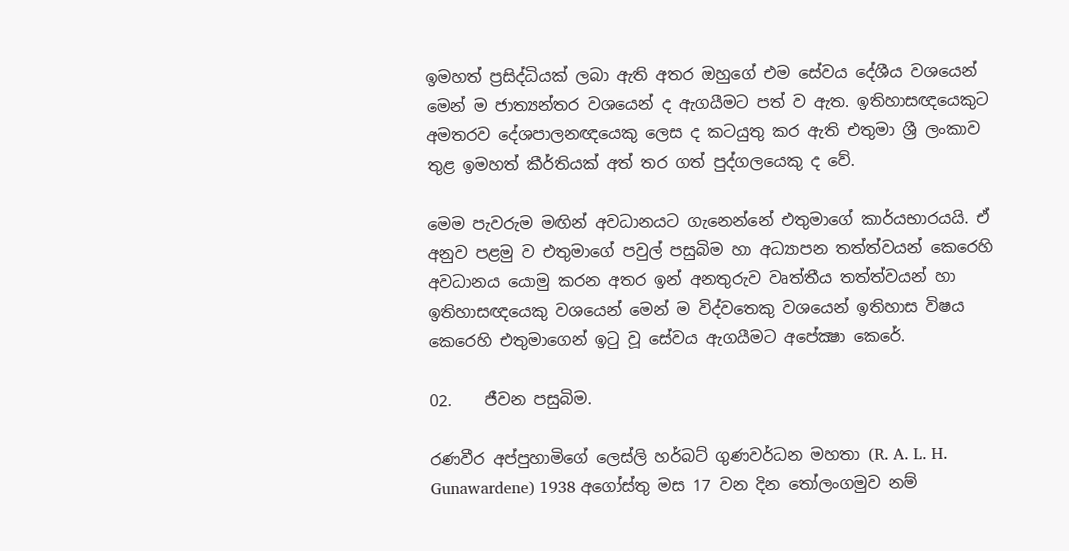ඉමහත් ප්‍රසිද්ධියක් ලබා ඇති අතර ඔහුගේ එම සේවය දේශීය වශයෙන් මෙන් ම ජාත්‍යන්තර වශයෙන් ද ඇගයීමට පත් ව ඇත. ඉතිහාසඥයෙකුට අමතරව දේශපාලනඥයෙකු ලෙස ද කටයුතු කර ඇති එතුමා ශ්‍රී ලංකාව තුළ ඉමහත් කීර්තියක් අත් තර ගත් පුද්ගලයෙකු ද වේ.

මෙම පැවරුම මඟින් අවධානයට ගැනෙන්නේ එතුමාගේ කාර්යභාරයයි. ඒ අනුව පළමු ව එතුමාගේ පවුල් පසුබිම හා අධ්‍යාපන තත්ත්වයන් කෙරෙහි අවධානය යොමු කරන අතර ඉන් අනතුරුව වෘත්තීය තත්ත්වයන් හා ඉතිහාසඥයෙකු වශයෙන් මෙන් ම විද්වතෙකු වශයෙන් ඉතිහාස විෂය කෙරෙහි එතුමාගෙන් ඉටු වූ සේවය ඇගයීමට අපේක්‍ෂා කෙරේ.

02.    ජීවන පසුබිම.

රණවීර අප්පුහාමිගේ ලෙස්ලි හර්බට් ගුණවර්ධන මහතා (R. A. L. H. Gunawardene) 1938 අගෝස්තු මස 17 වන දින තෝලංගමුව නම්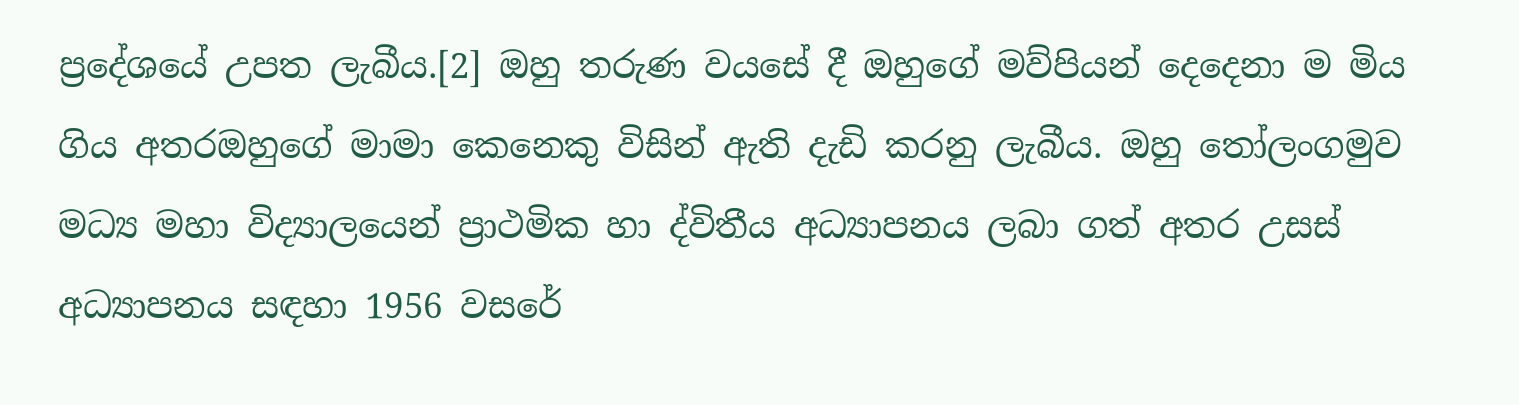ප්‍රදේශයේ උපත ලැබීය.[2] ඔහු තරුණ වයසේ දී ඔහුගේ මව්පියන් දෙදෙනා ම මිය ගිය අතරඔහුගේ මාමා කෙනෙකු විසින් ඇති දැඩි කරනු ලැබීය. ඔහු තෝලංගමුව මධ්‍ය මහා විද්‍යාලයෙන් ප්‍රාථමික හා ද්විතීය අධ්‍යාපනය ලබා ගත් අතර උසස් අධ්‍යාපනය සඳහා 1956 වසරේ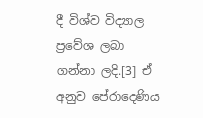දී විශ්ව විද්‍යාල ප්‍රවේශ ලබා ගන්නා ලදි.[3] ඒ අනුව පේරාදෙණිය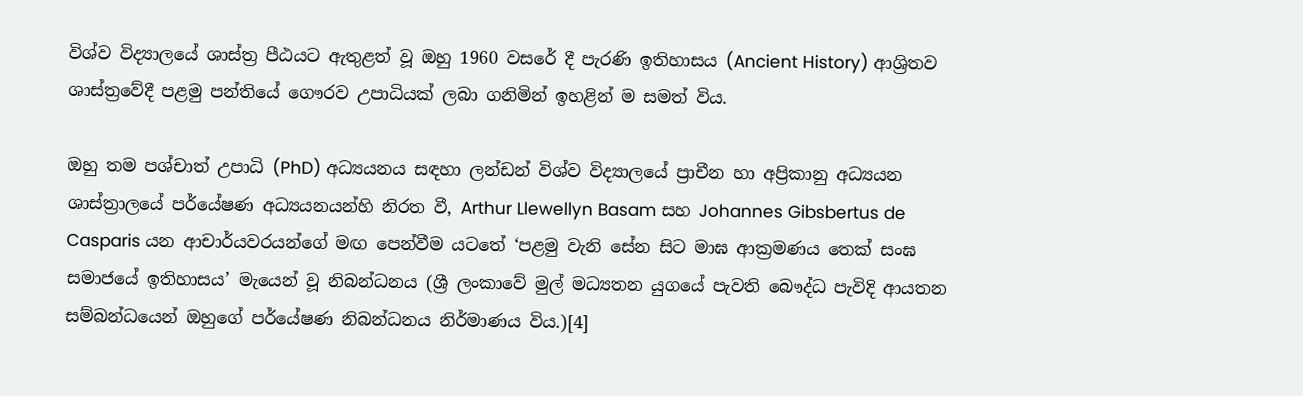විශ්ව විද්‍යාලයේ ශාස්ත්‍ර පීඨයට ඇතුළත් වූ ඔහු 1960 වසරේ දී පැරණි ඉතිහාසය (Ancient History) ආශ්‍රිතව ශාස්ත්‍රවේදී පළමු පන්තියේ ගෞරව උපාධියක් ලබා ගනිමින් ඉහළින් ම සමත් විය.

ඔහු තම පශ්චාත් උපාධි (PhD) අධ්‍යයනය සඳහා ලන්ඩන් විශ්ව විද්‍යාලයේ ප්‍රාචීන හා අප්‍රිකානු අධ්‍යයන ශාස්‌ත්‍රාලයේ පර්යේෂණ අධ්‍යයනයන්හි නිරත වී, Arthur Llewellyn Basam සහ Johannes Gibsbertus de Casparis යන ආචාර්යවරයන්ගේ මඟ පෙන්වීම යටතේ ‘පළමු වැනි සේන සිට මාඝ ආක්‍රමණය තෙක්‌ සංඝ සමාජයේ ඉතිහාසය’ මැයෙන් වූ නිබන්ධනය (ශ්‍රී ලංකාවේ මුල් මධ්‍යතන යුගයේ පැවති බෞද්ධ පැවිදි ආයතන සම්බන්ධයෙන් ඔහුගේ පර්යේෂණ නිබන්ධනය නිර්මාණය විය.)[4]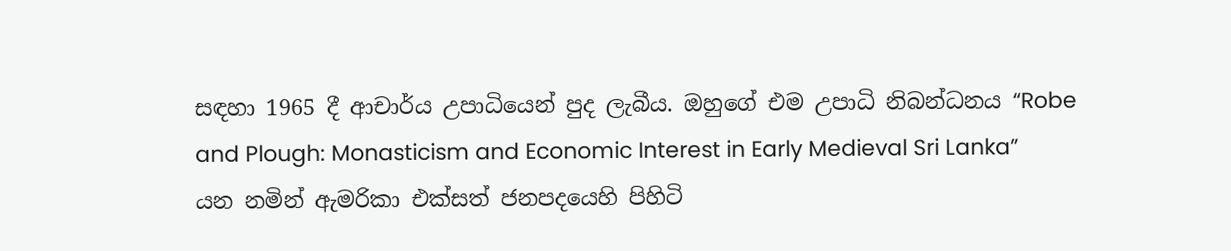සඳහා 1965 දී ආචාර්ය උපාධියෙන් පුද ලැබීය. ඔහුගේ එම උපාධි නිබන්ධනය “Robe and Plough: Monasticism and Economic Interest in Early Medieval Sri Lanka” යන නමින් ඇමරිකා එක්සත් ජනපදයෙහි පිහිටි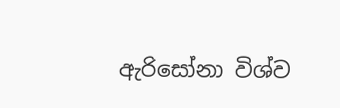ඇරිසෝනා විශ්ව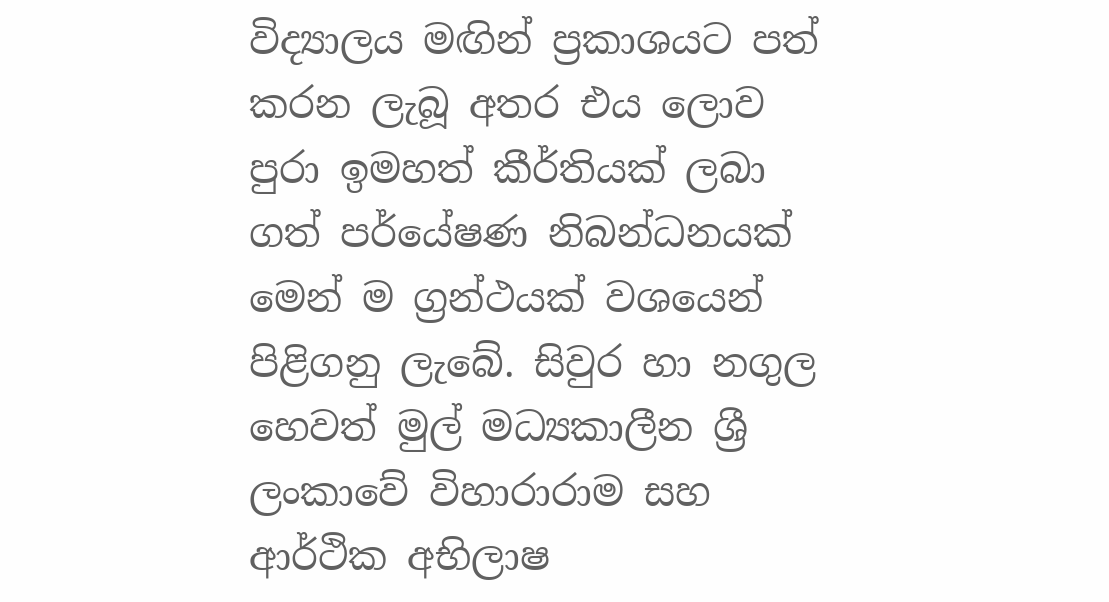විද්‍යාලය මඟින් ප්‍රකාශයට පත් කරන ලැබූ අතර එය ලොව පුරා ඉමහත් කීර්තියක් ලබා ගත් පර්යේෂණ නිබන්ධනයක් මෙන් ම ග්‍රන්ථයක් වශයෙන් පිළිගනු ලැබේ. සිවුර හා නගුල හෙවත් මුල් මධ්‍යකාලීන ශ්‍රී ලංකාවේ විහාරාරාම සහ ආර්ථික අභිලාෂ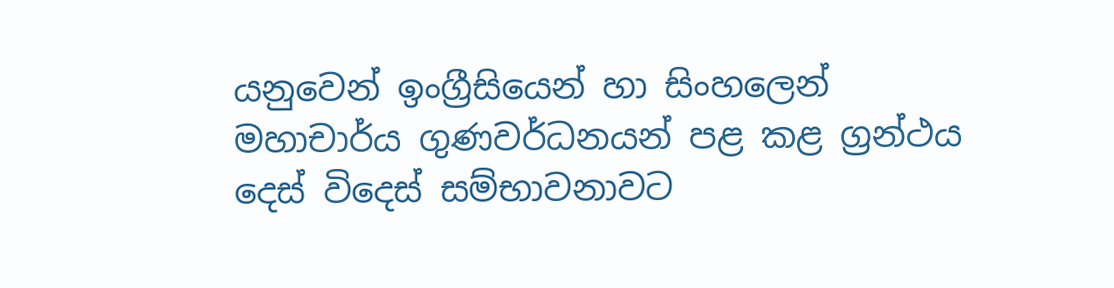යනුවෙන් ඉංග්‍රීසියෙන් හා සිංහලෙන් මහාචාර්ය ගුණවර්ධනයන් පළ කළ ග්‍රන්ථය දෙස් විදෙස් සම්භාවනාවට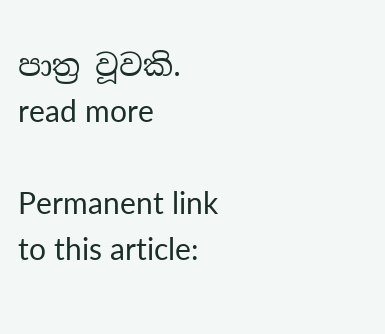පාත්‍ර වූවකි.  read more

Permanent link to this article: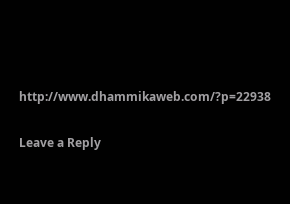http://www.dhammikaweb.com/?p=22938

Leave a Reply